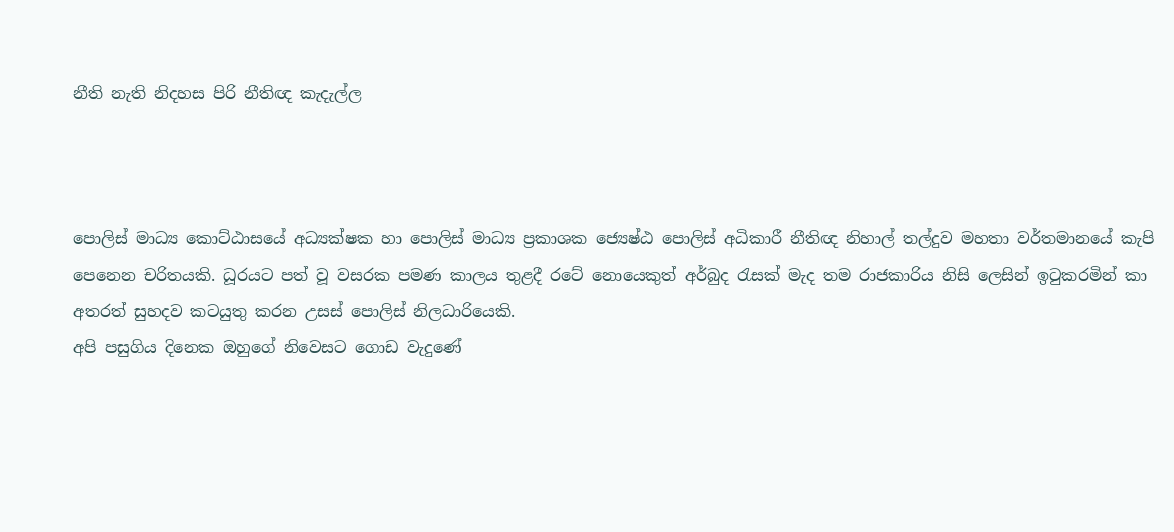නීති නැති නිදහස පිරි නීතිඥ කැදැල්ල



පොලිස් මාධ්‍ය කොට්ඨාසයේ අධ්‍යක්ෂක හා පොලිස් මාධ්‍ය ප්‍රකාශක ජ්‍යෙෂ්ඨ පොලිස් අධිකාරී නීතිඥ නිහාල් තල්දුව මහතා වර්තමානයේ කැපි පෙනෙන චරිතයකි. ධූරයට පත් වූ වසරක පමණ කාලය තුළදී රටේ නොයෙකුත් අර්බුද රැසක් මැද තම රාජකාරිය නිසි ලෙසින් ඉටුකරමින් කා අතරත් සුහදව කටයුතු කරන උසස් පොලිස් නිලධාරියෙකි.
අපි පසුගිය දිනෙක ඔහුගේ නිවෙසට ගොඩ වැදුණේ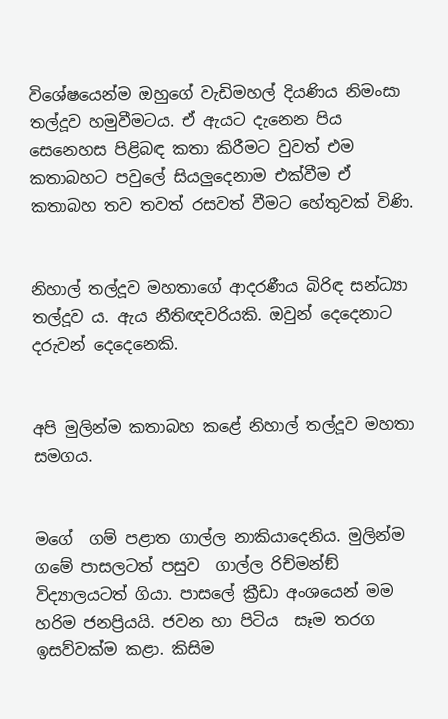විශේෂයෙන්ම ඔහුගේ වැඩිමහල් දියණිය නිමංසා තල්දූව හමුවීමටය. ඒ ඇයට දැනෙන පිය සෙනෙහස පිළිබඳ කතා කිරීමට වුවත් එම කතාබහට පවුලේ සියලුදෙනාම එක්වීම ඒ කතාබහ තව තවත් රසවත් වීමට හේතුවක් විණි.


නිහාල් තල්දූව මහතාගේ ආදරණීය බිරිඳ සන්ධ්‍යා තල්දූව ය. ඇය නීතිඥවරියකි. ඔවුන් දෙදෙනාට දරුවන් දෙදෙනෙකි.


අපි මුලින්ම කතාබහ කළේ නිහාල් තල්දූව මහතා සමගය.


මගේ  ගම් පළාත ගාල්ල නාකියාදෙනිය. මුලින්ම ගමේ පාසලටත් පසුව  ගාල්ල රිච්මන්ඞ් විද්‍යාලයටත් ගියා. පාසලේ ක්‍රීඩා අංශයෙන් මම හරිම ජනප්‍රියයි. ජවන හා පිටිය  සෑම තරග ඉසව්වක්ම කළා. කිසිම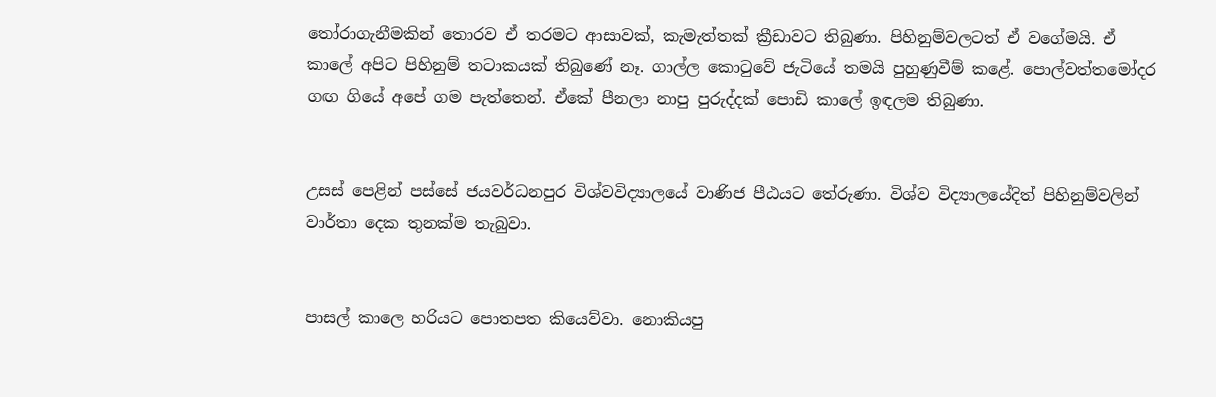තෝරාගැනීමකින් තොරව ඒ තරමට ආසාවක්, කැමැත්තක් ක්‍රීඩාවට තිබුණා. පිහිනුම්වලටත් ඒ වගේමයි. ඒ කාලේ අපිට පිහිනුම් තටාකයක් තිබුණේ නෑ. ගාල්ල කොටුවේ ජැටියේ තමයි පුහුණුවීම් කළේ. පොල්වත්තමෝදර ගඟ ගියේ අපේ ගම පැත්තෙන්. ඒකේ පීනලා නාපු පුරුද්දක් පොඩි කාලේ ඉඳලම තිබුණා.


උසස් පෙළින් පස්සේ ජයවර්ධනපුර විශ්වවිද්‍යාලයේ වාණිජ පීඨයට තේරුණා. විශ්ව විද්‍යාලයේදිත් පිහිනුම්වලින් වාර්තා දෙක තුනක්ම තැබුවා.


පාසල් කාලෙ හරියට පොතපත කියෙව්වා. නොකියපු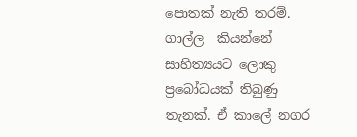පොතක් නැති තරම්. ගාල්ල  කියන්නේ සාහිත්‍යයට ලොකු ප්‍රබෝධයක් තිබුණු තැනක්. ඒ කාලේ නගර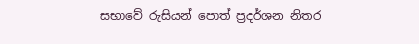සභාවේ රුසියන් පොත් ප්‍රදර්ශන නිතර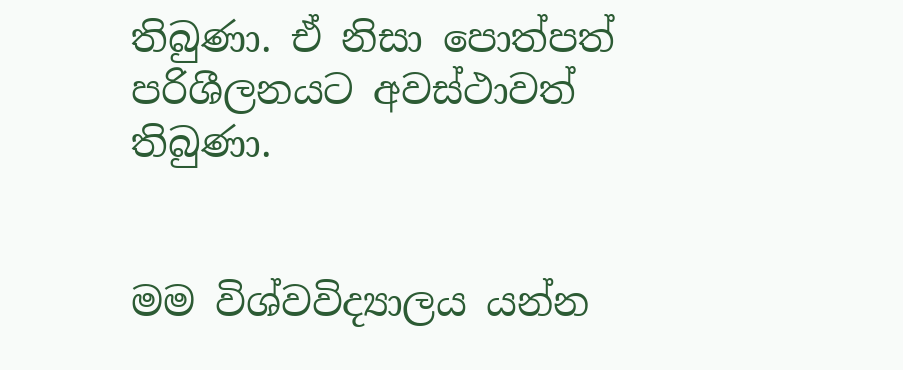තිබුණා. ඒ නිසා පොත්පත් පරිශීලනයට අවස්ථාවත් තිබුණා.


මම විශ්වවිද්‍යාලය යන්න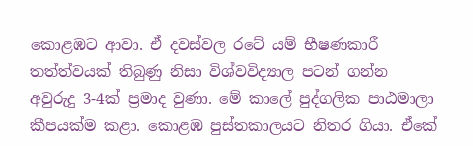කොළඹට ආවා. ඒ දවස්වල රටේ යම් භීෂණකාරී තත්ත්වයක් තිබුණු නිසා විශ්වවිද්‍යාල පටන් ගන්න අවුරුදු 3-4ක් ප්‍රමාද වුණා. මේ කාලේ පුද්ගලික පාඨමාලා කීපයක්ම කළා. කොළඹ පුස්තකාලයට නිතර ගියා. ඒකේ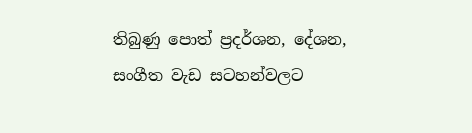තිබුණු පොත් ප්‍රදර්ශන, දේශන, සංගීත වැඩ සටහන්වලට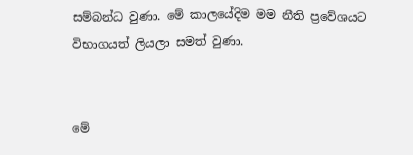සම්බන්ධ වුණා. මේ කාලයේදිම මම නීති ප්‍රවේශයට විභාගයත් ලියලා සමත් වුණා.


මේ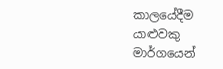කාලයේදීම යාළුවකු මාර්ගයෙන්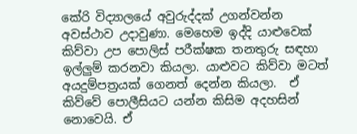කේරි විද්‍යාලයේ අවුරුද්දක් උගන්වන්න අවස්ථාව උදාවුණා. මෙහෙම ඉද්දි යාළුවෙක් කිව්වා උප පොලිස් පරීක්ෂක තනතුරු සඳහා ඉල්ලුම් කරනවා කියලා. යාළුවට කිව්වා මටත් අයදුම්පත්‍රයක් ගෙනත් දෙන්න කියලා.  ඒ කිව්වේ පොලීසියට යන්න කිසිම අදහසින් නොවෙයි. ඒ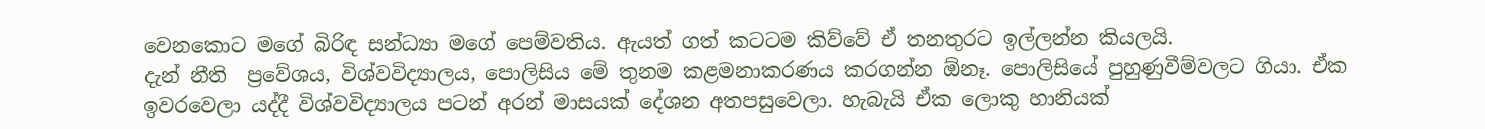වෙනකොට මගේ බිරිඳ සන්ධ්‍යා මගේ පෙම්වතිය. ඇයත් ගත් කටටම කිව්වේ ඒ තනතුරට ඉල්ලන්න කියලයි.
දැන් නීති  ප්‍රවේශය, විශ්වවිද්‍යාලය, පොලිසිය මේ තුනම කළමනාකරණය කරගන්න ඕනෑ. පොලිසියේ පුහුණුවීම්වලට ගියා. ඒක ඉවරවෙලා යද්දී විශ්වවිද්‍යාලය පටන් අරන් මාසයක් දේශන අතපසුවෙලා. හැබැයි ඒක ලොකු හානියක්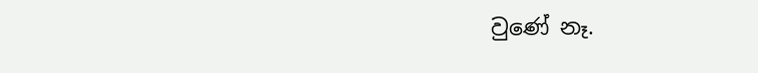වුණේ නෑ.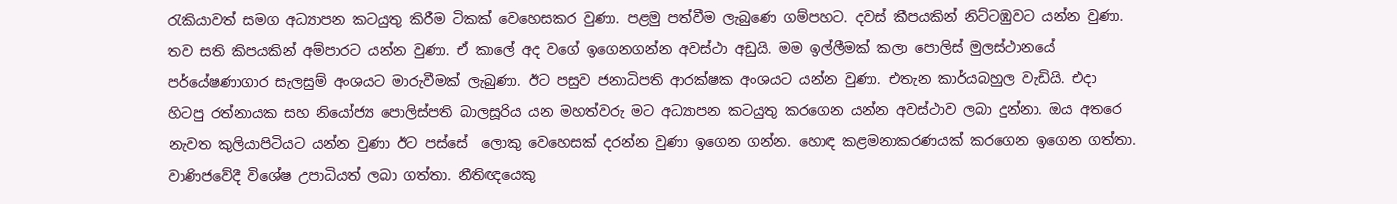රැකියාවත් සමග අධ්‍යාපන කටයුතු කිරීම ටිකක් වෙහෙසකර වුණා. පළමු පත්වීම ලැබුණෙ ගම්පහට. දවස් කීපයකින් නිට්ටඹුවට යන්න වුණා. තව සති කිපයකින් අම්පාරට යන්න වුණා. ඒ කාලේ අද වගේ ඉගෙනගන්න අවස්ථා අඩුයි. මම ඉල්ලීමක් කලා පොලිස් මුලස්ථානයේ පර්යේෂණාගාර සැලසුම් අංශයට මාරුවීමක් ලැබුණා. ඊට පසුව ජනාධිපති ආරක්ෂක අංශයට යන්න වුණා. එතැන කාර්යබහුල වැඩියි. එදා හිටපු රත්නායක සහ නියෝජ්‍ය පොලිස්පති බාලසූරිය යන මහත්වරු මට අධ්‍යාපන කටයුතු කරගෙන යන්න අවස්ථාව ලබා දුන්නා. ඔය අතරෙ නැවත කුලියාපිටියට යන්න වුණා ඊට පස්සේ  ලොකු වෙහෙසක් දරන්න වුණා ඉගෙන ගන්න. හොඳ කළමනාකරණයක් කරගෙන ඉගෙන ගත්තා. වාණිජවේදී විශේෂ උපාධියත් ලබා ගත්තා. නීතිඥයෙකු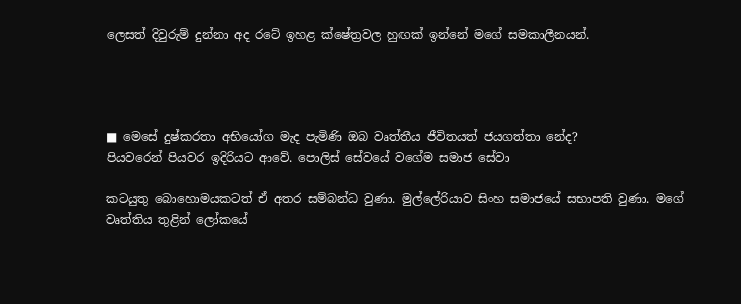ලෙසත් දිවුරුම් දුන්නා අද රටේ ඉහළ ක්ෂේත්‍රවල හුඟක් ඉන්නේ මගේ සමකාලීනයන්.




■ මෙසේ දුෂ්කරතා අභියෝග මැද පැමිණි ඔබ වෘත්තීය ජීවිතයත් ජයගත්තා නේද?
පියවරෙන් පියවර ඉදිරියට ආවේ. පොලිස් සේවයේ වගේම සමාජ සේවා

කටයුතු බොහොමයකටත් ඒ අතර සම්බන්ධ වුණා. මුල්ලේරියාව සිංහ සමාජයේ සභාපති වුණා. මගේ වෘත්තිය තුළින් ලෝකයේ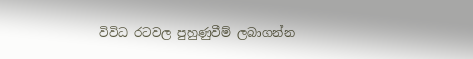විවිධ රටවල පුහුණුවීම් ලබාගන්න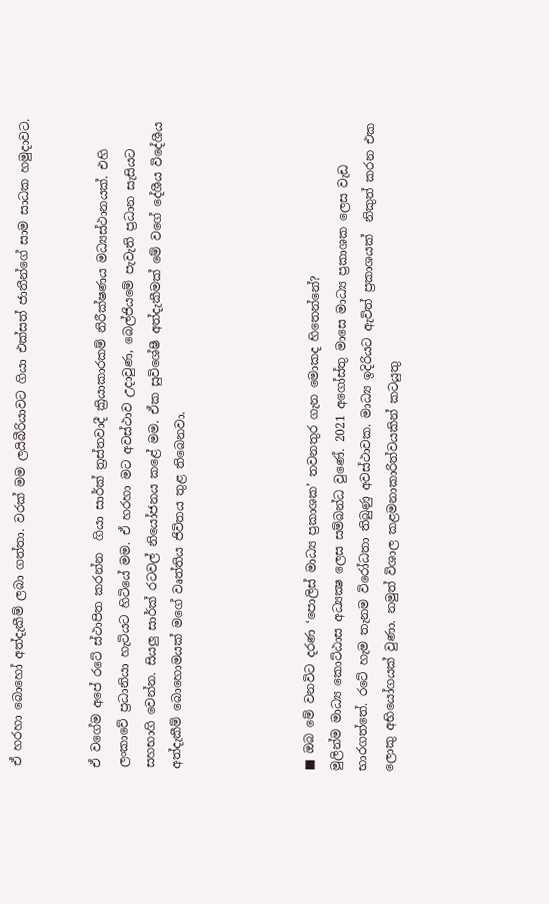ඒ හරහා බොහෝ අත්දැකීම් ලබා ගත්තා. වරක් මම ලයිබීරියාවට ගියා එක්සත් ජාතීන්ගේ සාම සාධක හමුදාවට.


ඒ වගේම අපේ රටේ ස්ථාපිත කරන්න  ගියා සාර්ක් ත්‍රස්තවාදී ක්‍රියාකාරකම් නිරීක්ෂණය මධ්‍යස්ථානයක්. එහි ලංකාවේ ප්‍රධානියා හැටියට හිටියේ මම. ඒ හරහා මට අවස්ථාව උදාවුණ, බෙල්ජියමේ පැවැති ප්‍රධාන සැසියට සහභාගි වෙන්න. සියලු සාර්ක් රටවල් නියෝජනය කළේ මම. ඒක සුවිශේෂී අත්දැකීමක් මේ වගේ දේශීය විදේශීය අත්දැකීම් බොහොමයක් මගේ වෘත්තිය ජිවිතය තුළ තිබෙනවා.




■ ඔබ මේ වනවිට දරණ ‘පොලිස් මාධ්‍ය ප්‍රකාශක’ තවනතුර ගැන මොකද හිතෙන්නේ?
මුලින්ම මාධ්‍ය කොට්ඨාස අධ්‍යක්‍ෂ ලෙස සම්බන්ධ වුණේ. 2021 අගෝස්තු මාසෙ මාධ්‍ය ප්‍රකාශක ලෙස වැඩ භාරගත්තේ. රටේ හැම තැනම විරෝධතා තිබුණු අවස්ථාවක. මාධ්‍ය ඉදිරියට ඇවිත් ප්‍රකාශයක්  නිකුත් කරන එක ලොකු අභියෝගයක් වුණා. නමුත් විශාල කළමනාකාරිත්වයකින් කටයුතු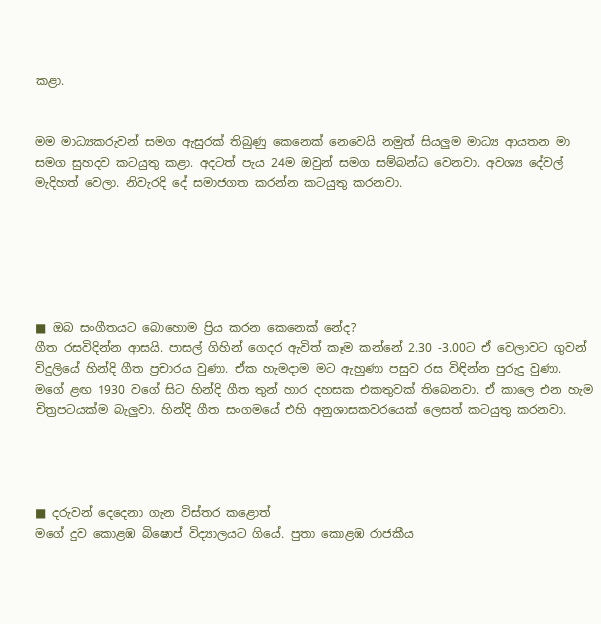කළා.


මම මාධ්‍යකරුවන් සමග ඇසුරක් තිබුණු කෙනෙක් නෙවෙයි නමුත් සියලුම මාධ්‍ය ආයතන මා සමග සුහදව කටයුතු කළා. අදටත් පැය 24ම ඔවුන් සමග සම්බන්ධ වෙනවා. අවශ්‍ය දේවල් මැදිහත් වෙලා. නිවැරදි දේ සමාජගත කරන්න කටයුතු කරනවා.






■ ඔබ සංගීතයට බොහොම ප්‍රිය කරන කෙනෙක් නේද?
ගීත රසවිදින්න ආසයි. පාසල් ගිහින් ගෙදර ඇවිත් කෑම කන්නේ 2.30 -3.00ට ඒ වෙලාවට ගුවන් විදුලියේ හින්දි ගීත ප්‍රචාරය වුණා. ඒක හැමදාම මට ඇහුණා පසුව රස විඳින්න පුරුදු වුණා. මගේ ළඟ 1930 වගේ සිට හින්දි ගීත තුන් හාර දහසක එකතුවක් තිබෙනවා. ඒ කාලෙ එන හැම චිත්‍රපටයක්ම බැලුවා. හින්දි ගීත සංගමයේ එහි අනුශාසකවරයෙක් ලෙසත් කටයුතු කරනවා.




■ දරුවන් දෙදෙනා ගැන විස්තර කළොත්
මගේ දුව කොළඹ බිෂොප් විද්‍යාලයට ගියේ. පුතා කොළඹ රාජකීය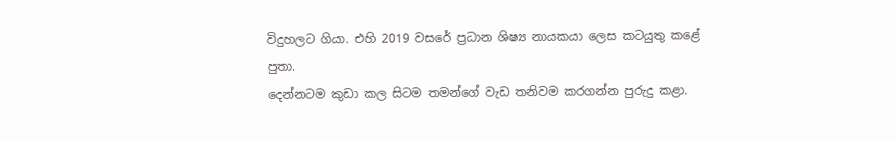විදුහලට ගියා. එහි 2019 වසරේ ප්‍රධාන ශිෂ්‍ය නායකයා ලෙස කටයුතු කළේ පුතා.
දෙන්නටම කුඩා කල සිටම තමන්ගේ වැඩ තනිවම කරගන්න පුරුදු කළා.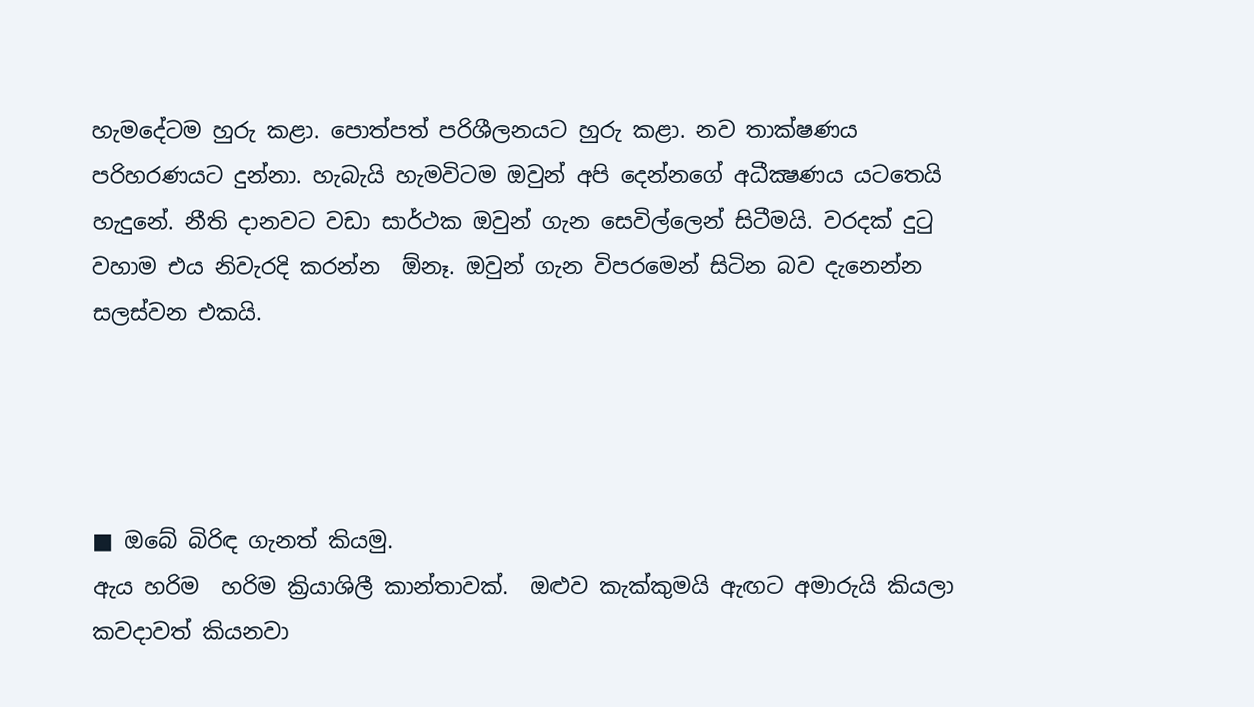හැමදේටම හුරු කළා. පොත්පත් පරිශීලනයට හුරු කළා. නව තාක්ෂණය පරිහරණයට දුන්නා. හැබැයි හැමවිටම ඔවුන් අපි දෙන්නගේ අධීක්‍ෂණය යටතෙයි හැදුනේ. නීති දානවට වඩා සාර්ථක ඔවුන් ගැන සෙවිල්ලෙන් සිටීමයි. වරදක් දුටු වහාම එය නිවැරදි කරන්න  ඕනෑ. ඔවුන් ගැන විපරමෙන් සිටින බව දැනෙන්න සලස්වන එකයි.




■ ඔබේ බිරිඳ ගැනත් කියමු.
ඇය හරිම  හරිම ක්‍රියාශිලී කාන්තාවක්.  ඔළුව කැක්කුමයි ඇඟට අමාරුයි කියලා කවදාවත් කියනවා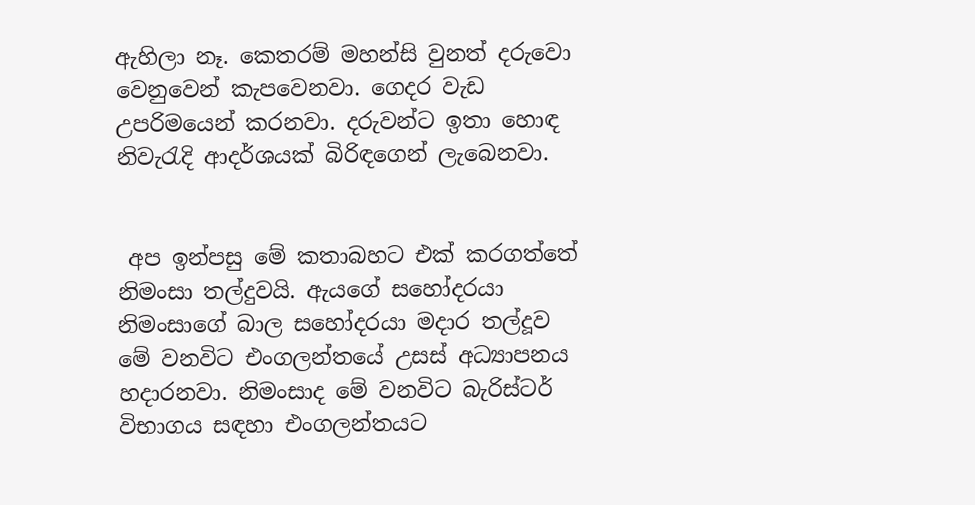ඇහිලා නෑ. කෙතරම් මහන්සි වුනත් දරුවො වෙනුවෙන් කැපවෙනවා. ගෙදර වැඩ උපරිමයෙන් කරනවා. දරුවන්ට ඉතා හොඳ නිවැරැදි ආදර්ශයක් බිරිඳගෙන් ලැබෙනවා.


 අප ඉන්පසු මේ කතාබහට එක් කරගත්තේ නිමංසා තල්දුවයි. ඇයගේ සහෝදරයා නිමංසාගේ බාල සහෝදරයා මදාර තල්දූව මේ වනවිට එංගලන්තයේ උසස් අධ්‍යාපනය හදාරනවා. නිමංසාද මේ වනවිට බැරිස්ටර් විභාගය සඳහා එංගලන්තයට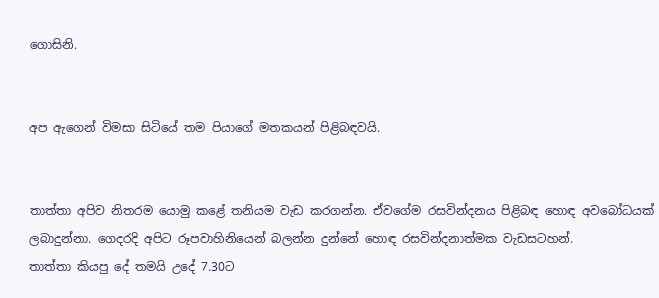ගොසිනි.


අප ඇගෙන් විමසා සිටියේ තම පියාගේ මතකයන් පිළිබඳවයි.


තාත්තා අපිව නිතරම යොමු කළේ තනියම වැඩ කරගන්න. ඒවගේම රසවින්දනය පිළිබඳ හොඳ අවබෝධයක් ලබාදුන්නා. ගෙදරදි අපිට රූපවාහිනියෙන් බලන්න දුන්නේ හොඳ රසවින්දනාත්මක වැඩසටහන්.
තාත්තා කියපු දේ තමයි උදේ 7.30ට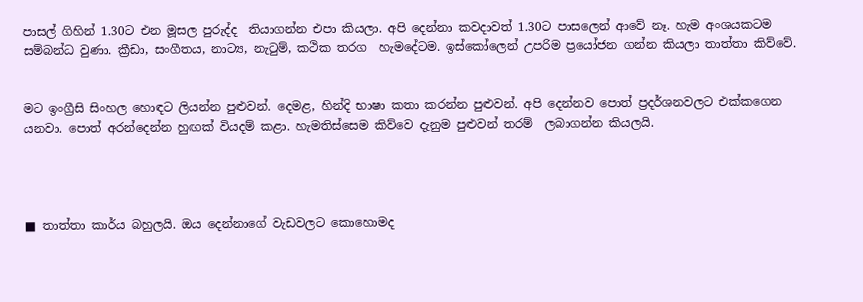පාසල් ගිහින් 1.30ට එන මූසල පුරුද්ද  තියාගන්න එපා කියලා. අපි දෙන්නා කවදාවත් 1.30ට පාසලෙන් ආවේ නෑ. හැම අංශයකටම සම්බන්ධ වුණා. ක්‍රීඩා, සංගීතය, නාට්‍ය, නැටුම්, කථික තරග  හැමදේටම. ඉස්කෝලෙන් උපරිම ප්‍රයෝජන ගන්න කියලා තාත්තා කිව්වේ.


මට ඉංග්‍රීසි සිංහල හොඳට ලියන්න පුළුවන්. දෙමළ, හින්දි භාෂා කතා කරන්න පුළුවන්. අපි දෙන්නව පොත් ප්‍රදර්ශනවලට එක්කගෙන යනවා. පොත් අරන්දෙන්න හුඟක් වියදම් කළා. හැමතිස්සෙම කිව්වෙ දැනුම පුළුවන් තරම්  ලබාගන්න කියලයි.




■ තාත්තා කාර්ය බහුලයි. ඔය දෙන්නාගේ වැඩවලට කොහොමද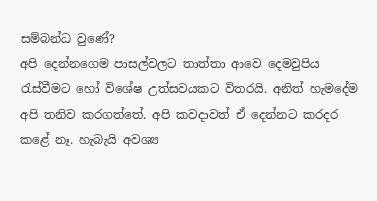සම්බන්ධ වුණේ?
අපි දෙන්නගෙම පාසල්වලට තාත්තා ආවෙ දෙමවුපිය රැස්වීමට හෝ විශේෂ උත්සවයකට විතරයි. අනිත් හැමදේම අපි තනිව කරගත්තේ. අපි කවදාවත් ඒ දෙන්නට කරදර කළේ නෑ. හැබැයි අවශ්‍ය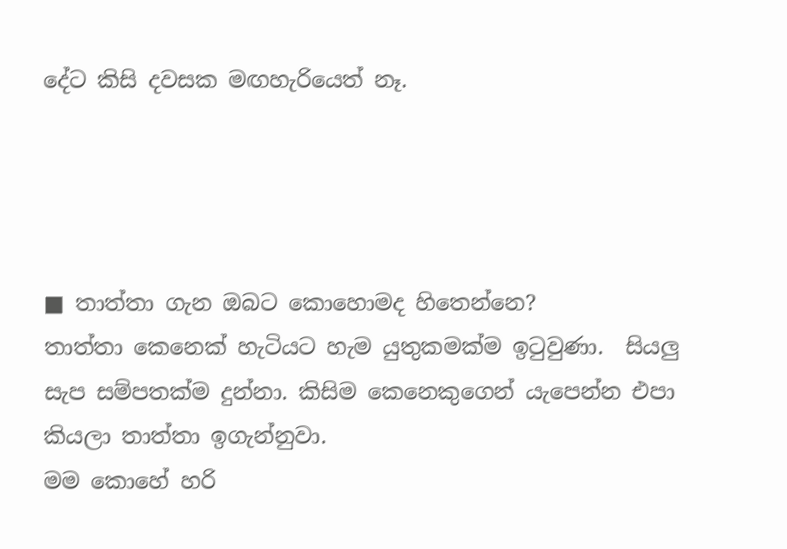දේට කිසි දවසක මඟහැරියෙත් නෑ.




■ තාත්තා ගැන ඔබට කොහොමද හිතෙන්නෙ?
තාත්තා කෙනෙක් හැටියට හැම යුතුකමක්ම ඉටුවුණා.  සියලු සැප සම්පතක්ම දුන්නා. කිසිම කෙනෙකුගෙන් යැපෙන්න එපා කියලා තාත්තා ඉගැන්නුවා.
මම කොහේ හරි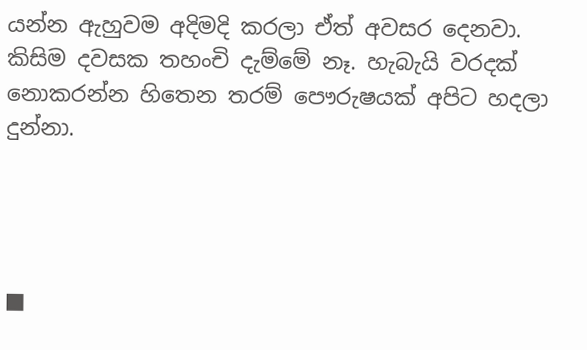යන්න ඇහුවම අදිමදි කරලා ඒත් අවසර දෙනවා. කිසිම දවසක තහංචි දැම්මේ නෑ. හැබැයි වරදක් නොකරන්න හිතෙන තරම් පෞරුෂයක් අපිට හදලා දුන්නා.




■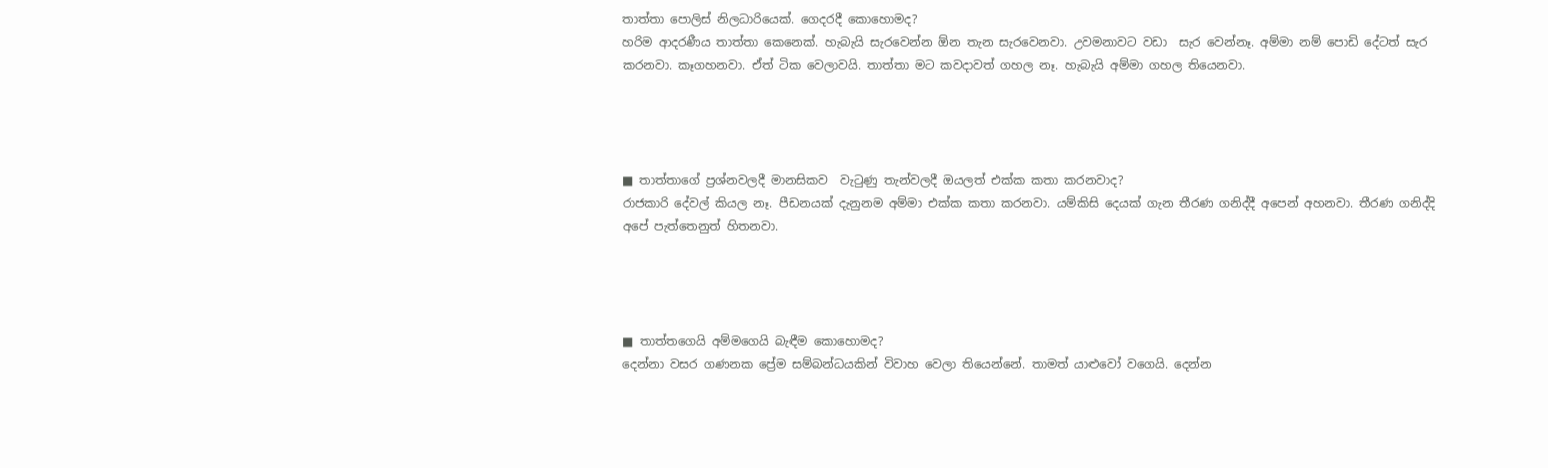තාත්තා පොලිස් නිලධාරියෙක්. ගෙදරදී කොහොමද?
හරිම ආදරණීය තාත්තා කෙනෙක්. හැබැයි සැරවෙන්න ඕන තැන සැරවෙනවා. උවමනාවට වඩා  සැර වෙන්නෑ. අම්මා නම් පොඩි දේටත් සැර කරනවා. කෑගහනවා. ඒත් ටික වෙලාවයි. තාත්තා මට කවදාවත් ගහල නෑ. හැබැයි අම්මා ගහල තියෙනවා.




■ තාත්තාගේ ප්‍රශ්නවලදී මානසිකව  වැටුණු තැන්වලදී ඔයලත් එක්ක කතා කරනවාද?
රාජකාරි දේවල් කියල නෑ. පීඩනයක් දැනුනම අම්මා එක්ක කතා කරනවා. යම්කිසි දෙයක් ගැන තීරණ ගනිද්දී අපෙන් අහනවා. තීරණ ගනිද්දි අපේ පැත්තෙනුත් හිතනවා.




■ තාත්තගෙයි අම්මගෙයි බැඳීම කොහොමද?
දෙන්නා වසර ගණනක ප්‍රේම සම්බන්ධයකින් විවාහ වෙලා තියෙන්නේ. තාමත් යාළුවෝ වගෙයි. දෙන්න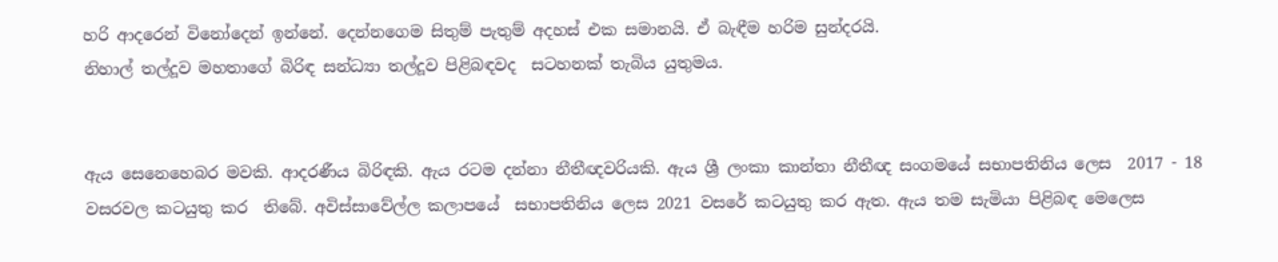හරි ආදරෙන් විනෝදෙන් ඉන්නේ. දෙන්නගෙම සිතුම් පැතුම් අදහස් එක සමානයි. ඒ බැඳීම හරිම සුන්දරයි.
නිහාල් තල්දූව මහතාගේ බිරිඳ සන්ධ්‍යා තල්දූව පිළිබඳවද  සටහනක් තැබිය යුතුමය.


ඇය සෙනෙහෙබර මවකි. ආදරණීය බිරිඳකි. ඇය රටම දන්නා නීතීඥවරියකි. ඇය ශ්‍රී ලංකා කාන්තා නීතීඥ සංගමයේ සභාපතිනිය ලෙස  2017 - 18 වසරවල කටයුතු කර  තිබේ. අවිස්සාවේල්ල කලාපයේ  සභාපතිනිය ලෙස 2021 වසරේ කටයුතු කර ඇත. ඇය තම සැමියා පිළිබඳ මෙලෙස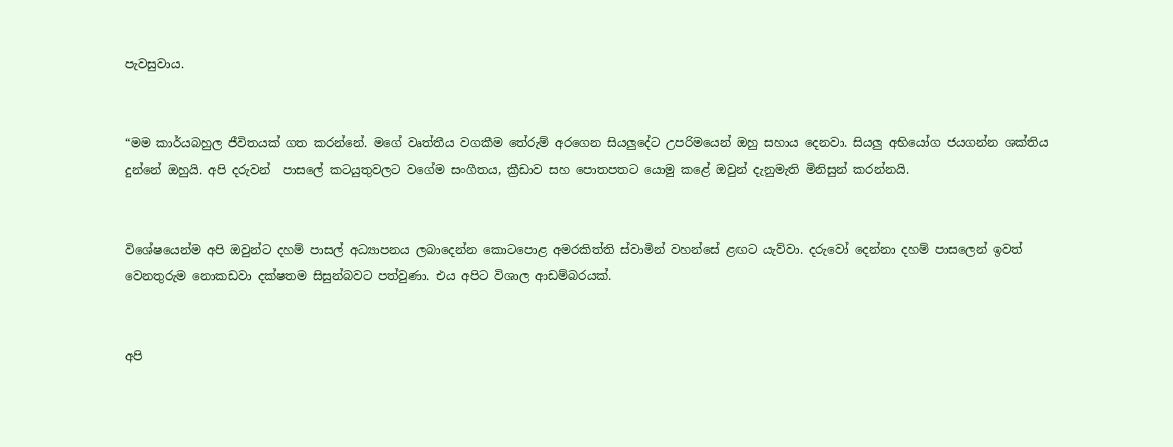පැවසුවාය.


“මම කාර්යබහුල ජීවිතයක් ගත කරන්නේ. මගේ වෘත්තීය වගකීම තේරුම් අරගෙන සියලුදේට උපරිමයෙන් ඔහු සහාය දෙනවා. සියලු අභියෝග ජයගන්න ශක්තිය දුන්නේ ඔහුයි. අපි දරුවන්  පාසලේ කටයුතුවලට වගේම සංගීතය, ක්‍රීඩාව සහ පොතපතට යොමු කළේ ඔවුන් දැනුමැති මිනිසුන් කරන්නයි.


විශේෂයෙන්ම අපි ඔවුන්ට දහම් පාසල් අධ්‍යාපනය ලබාදෙන්න කොටපොළ අමරකිත්ති ස්වාමින් වහන්සේ ළඟට යැව්වා. දරුවෝ දෙන්නා දහම් පාසලෙන් ඉවත් වෙනතුරුම නොකඩවා දක්ෂතම සිසුන්බවට පත්වුණා. එය අපිට විශාල ආඩම්බරයක්.


අපි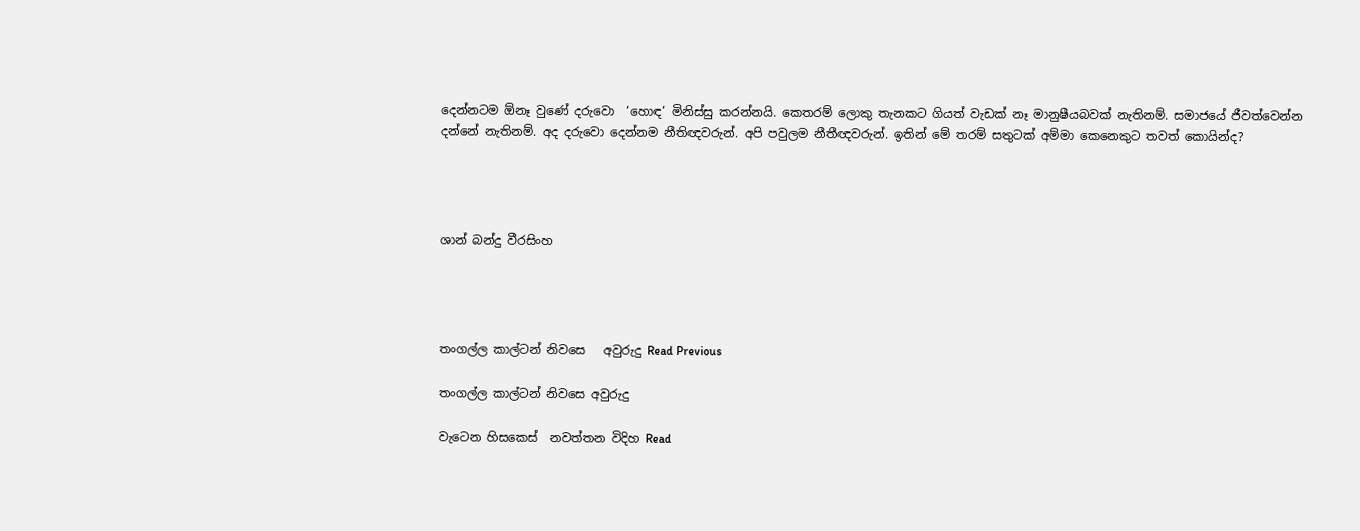දෙන්නටම ඕනෑ වුණේ දරුවො  ‘හොඳ’ මිනිස්සු කරන්නයි. කෙතරම් ලොකු තැනකට ගියත් වැඩක් නෑ මානුෂීයබවක් නැතිනම්. සමාජයේ ජීවත්වෙන්න දන්නේ නැතිනම්. අද දරුවො දෙන්නම නීතිඥවරුන්. අපි පවුලම නීතීඥවරුන්. ඉතින් මේ තරම් සතුටක් අම්මා කෙනෙකුට තවත් කොයින්ද?




ශාන් බන්දු වීරසිංහ




තංගල්ල කාල්ටන් නිවසෙ   අවුරුදු Read Previous

තංගල්ල කාල්ටන් නිවසෙ අවුරුදු

වැටෙන හිසකෙස්  නවත්තන විදිහ Read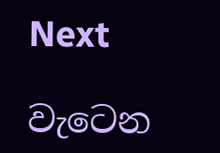Next

වැටෙන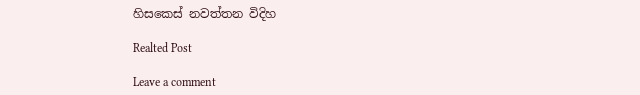හිසකෙස් නවත්තන විදිහ

Realted Post

Leave a comment